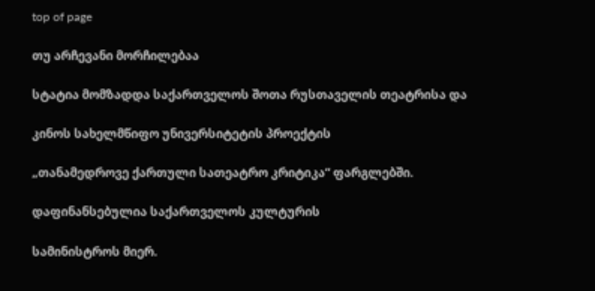top of page

თუ არჩევანი მორჩილებაა

სტატია მომზადდა საქართველოს შოთა რუსთაველის თეატრისა და

კინოს სახელმწიფო უნივერსიტეტის პროექტის

„თანამედროვე ქართული სათეატრო კრიტიკა“ ფარგლებში.

დაფინანსებულია საქართველოს კულტურის

სამინისტროს მიერ.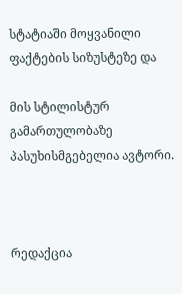სტატიაში მოყვანილი ფაქტების სიზუსტეზე და

მის სტილისტურ გამართულობაზე პასუხისმგებელია ავტორი.



რედაქცია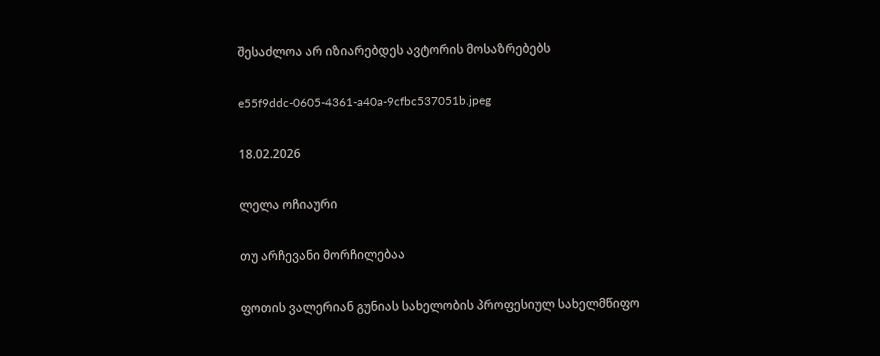შესაძლოა არ იზიარებდეს ავტორის მოსაზრებებს

e55f9ddc-0605-4361-a40a-9cfbc537051b.jpeg

18.02.2026

ლელა ოჩიაური

თუ არჩევანი მორჩილებაა

ფოთის ვალერიან გუნიას სახელობის პროფესიულ სახელმწიფო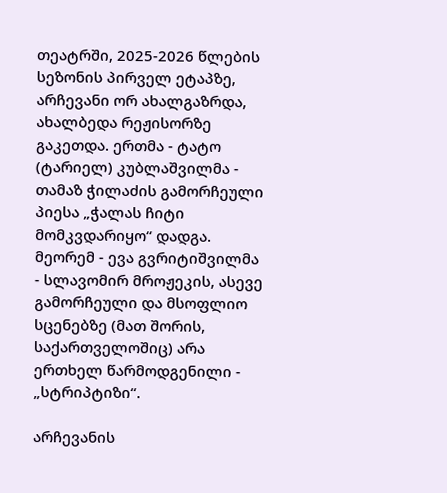თეატრში, 2025-2026 წლების სეზონის პირველ ეტაპზე, არჩევანი ორ ახალგაზრდა, ახალბედა რეჟისორზე გაკეთდა. ერთმა - ტატო (ტარიელ) კუბლაშვილმა - თამაზ ჭილაძის გამორჩეული პიესა „ჭალას ჩიტი მომკვდარიყო“ დადგა. მეორემ - ევა გვრიტიშვილმა - სლავომირ მროჟეკის, ასევე გამორჩეული და მსოფლიო სცენებზე (მათ შორის, საქართველოშიც) არა ერთხელ წარმოდგენილი - „სტრიპტიზი“.

არჩევანის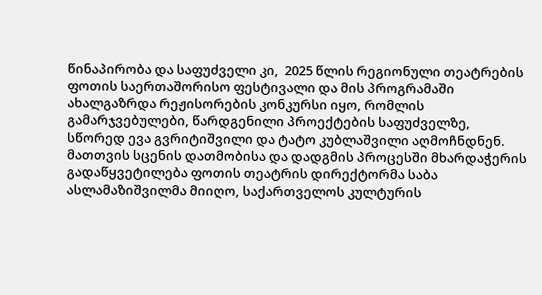წინაპირობა და საფუძველი კი,  2025 წლის რეგიონული თეატრების ფოთის საერთაშორისო ფესტივალი და მის პროგრამაში ახალგაზრდა რეჟისორების კონკურსი იყო, რომლის გამარჯვებულები, წარდგენილი პროექტების საფუძველზე, სწორედ ევა გვრიტიშვილი და ტატო კუბლაშვილი აღმოჩნდნენ. მათთვის სცენის დათმობისა და დადგმის პროცესში მხარდაჭერის  გადაწყვეტილება ფოთის თეატრის დირექტორმა საბა ასლამაზიშვილმა მიიღო, საქართველოს კულტურის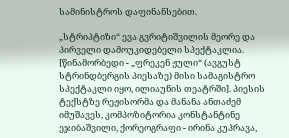სამინისტროს დაფინანსებით.

„სტრიპტიზი“ ევა გვრიტიშვილის მეორე და პირველი დამოუკიდებელი სპექტაკლია. [წინამორბედი - „ფრეკენ ჟული“ (ავგუსტ სტრინდბერგის პიესაზე) მისი სამაგისტრო სპექტაკლი იყო, ილიაუნის თეატრში]. პიესის ტექსტზე რეჟისორმა და მანანა ანთაძემ იმუშავეს, კომპოზიტორია კონსტანტინე ეჯიბაშვილი, ქორეოგრაფი - ირინა კუპრავა,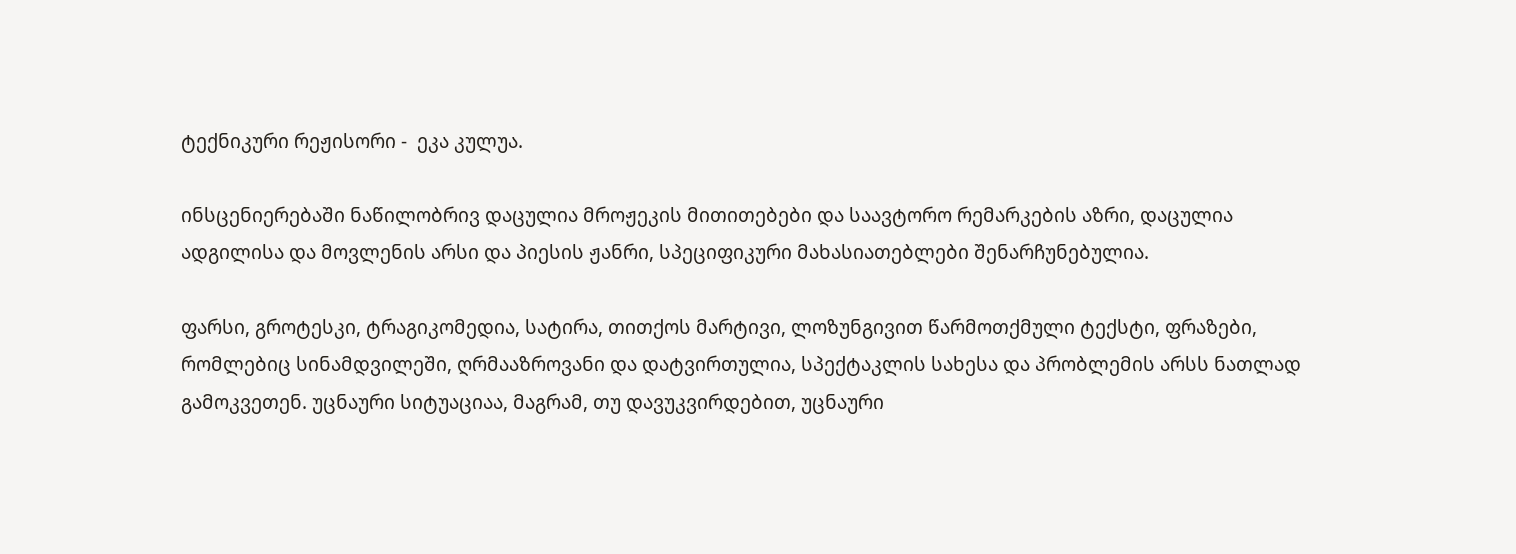ტექნიკური რეჟისორი -  ეკა კულუა.

ინსცენიერებაში ნაწილობრივ დაცულია მროჟეკის მითითებები და საავტორო რემარკების აზრი, დაცულია ადგილისა და მოვლენის არსი და პიესის ჟანრი, სპეციფიკური მახასიათებლები შენარჩუნებულია.

ფარსი, გროტესკი, ტრაგიკომედია, სატირა, თითქოს მარტივი, ლოზუნგივით წარმოთქმული ტექსტი, ფრაზები, რომლებიც სინამდვილეში, ღრმააზროვანი და დატვირთულია, სპექტაკლის სახესა და პრობლემის არსს ნათლად გამოკვეთენ. უცნაური სიტუაციაა, მაგრამ, თუ დავუკვირდებით, უცნაური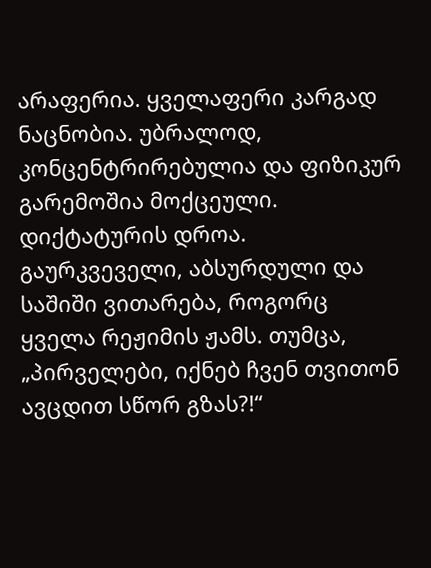არაფერია. ყველაფერი კარგად ნაცნობია. უბრალოდ, კონცენტრირებულია და ფიზიკურ გარემოშია მოქცეული. დიქტატურის დროა. გაურკვეველი, აბსურდული და საშიში ვითარება, როგორც ყველა რეჟიმის ჟამს. თუმცა, „პირველები, იქნებ ჩვენ თვითონ ავცდით სწორ გზას?!“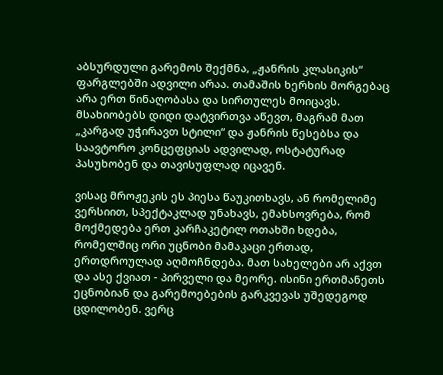აბსურდული გარემოს შექმნა, „ჟანრის კლასიკის“ ფარგლებში ადვილი არაა. თამაშის ხერხის მორგებაც არა ერთ წინაღობასა და სირთულეს მოიცავს. მსახიობებს დიდი დატვირთვა აწევთ, მაგრამ მათ „კარგად უჭირავთ სტილი“ და ჟანრის წესებსა და საავტორო კონცეფციას ადვილად, ოსტატურად პასუხობენ და თავისუფლად იცავენ.

ვისაც მროჟეკის ეს პიესა წაუკითხავს, ან რომელიმე ვერსიით, სპექტაკლად უნახავს, ემახსოვრება, რომ მოქმედება ერთ კარჩაკეტილ ოთახში ხდება, რომელშიც ორი უცნობი მამაკაცი ერთად, ერთდროულად აღმოჩნდება. მათ სახელები არ აქვთ და ასე ქვიათ - პირველი და მეორე. ისინი ერთმანეთს ეცნობიან და გარემოებების გარკვევას უშედეგოდ ცდილობენ. ვერც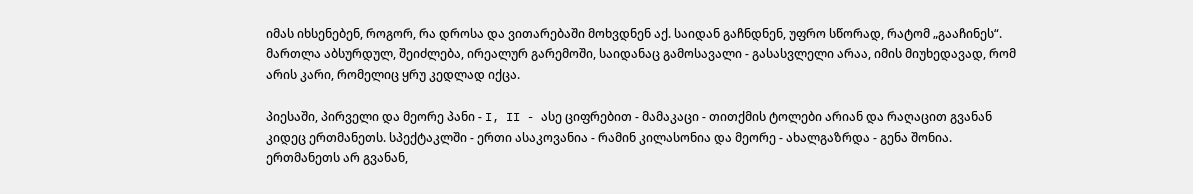იმას იხსენებენ, როგორ, რა დროსა და ვითარებაში მოხვდნენ აქ. საიდან გაჩნდნენ, უფრო სწორად, რატომ „გააჩინეს“. მართლა აბსურდულ, შეიძლება, ირეალურ გარემოში, საიდანაც გამოსავალი - გასასვლელი არაა, იმის მიუხედავად, რომ არის კარი, რომელიც ყრუ კედლად იქცა.

პიესაში, პირველი და მეორე პანი - I, II - ასე ციფრებით - მამაკაცი - თითქმის ტოლები არიან და რაღაცით გვანან კიდეც ერთმანეთს. სპექტაკლში - ერთი ასაკოვანია - რამინ კილასონია და მეორე - ახალგაზრდა - გენა შონია. ერთმანეთს არ გვანან,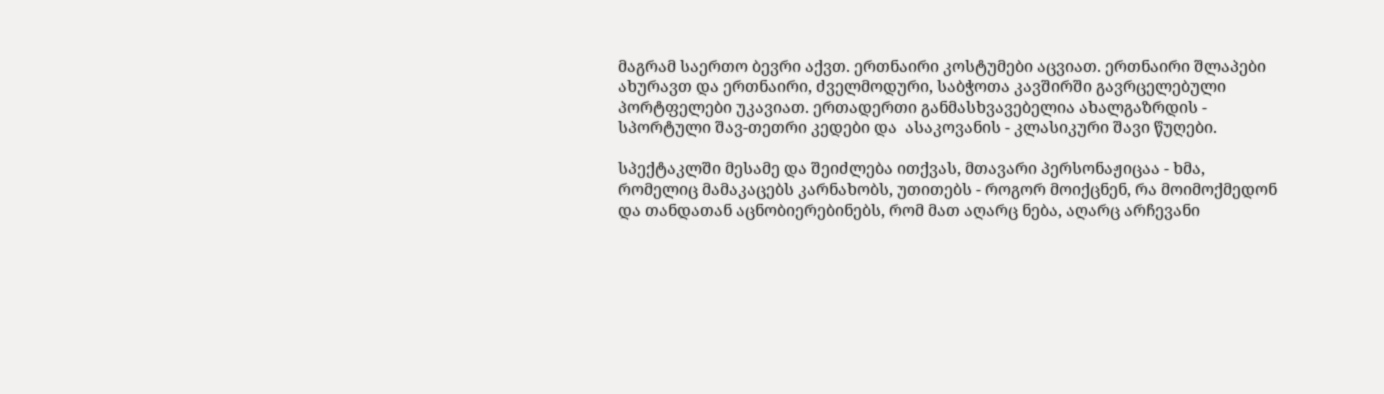მაგრამ საერთო ბევრი აქვთ. ერთნაირი კოსტუმები აცვიათ. ერთნაირი შლაპები ახურავთ და ერთნაირი, ძველმოდური, საბჭოთა კავშირში გავრცელებული პორტფელები უკავიათ. ერთადერთი განმასხვავებელია ახალგაზრდის - სპორტული შავ-თეთრი კედები და  ასაკოვანის - კლასიკური შავი წუღები.

სპექტაკლში მესამე და შეიძლება ითქვას, მთავარი პერსონაჟიცაა - ხმა, რომელიც მამაკაცებს კარნახობს, უთითებს - როგორ მოიქცნენ, რა მოიმოქმედონ და თანდათან აცნობიერებინებს, რომ მათ აღარც ნება, აღარც არჩევანი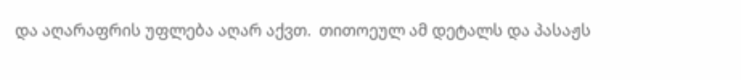და აღარაფრის უფლება აღარ აქვთ.  თითოეულ ამ დეტალს და პასაჟს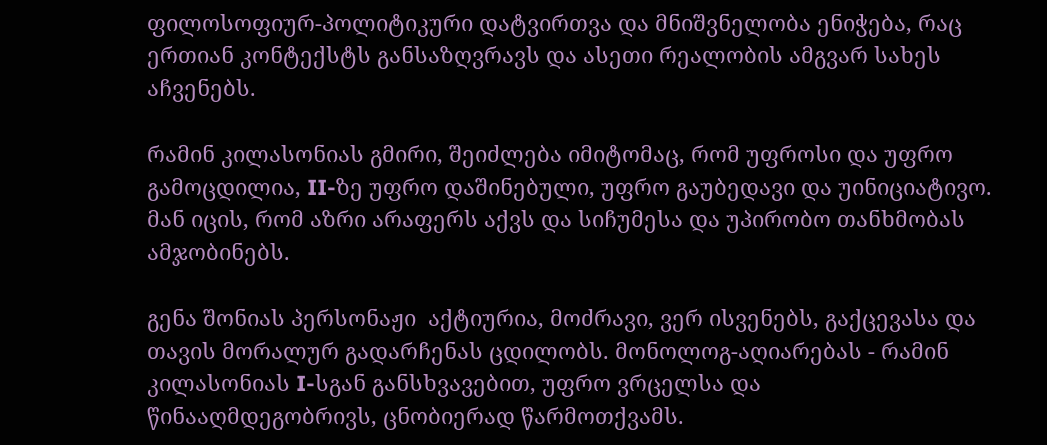ფილოსოფიურ-პოლიტიკური დატვირთვა და მნიშვნელობა ენიჭება, რაც ერთიან კონტექსტს განსაზღვრავს და ასეთი რეალობის ამგვარ სახეს აჩვენებს.

რამინ კილასონიას გმირი, შეიძლება იმიტომაც, რომ უფროსი და უფრო გამოცდილია, II-ზე უფრო დაშინებული, უფრო გაუბედავი და უინიციატივო. მან იცის, რომ აზრი არაფერს აქვს და სიჩუმესა და უპირობო თანხმობას ამჯობინებს.

გენა შონიას პერსონაჟი  აქტიურია, მოძრავი, ვერ ისვენებს, გაქცევასა და თავის მორალურ გადარჩენას ცდილობს. მონოლოგ-აღიარებას - რამინ კილასონიას I-სგან განსხვავებით, უფრო ვრცელსა და წინააღმდეგობრივს, ცნობიერად წარმოთქვამს.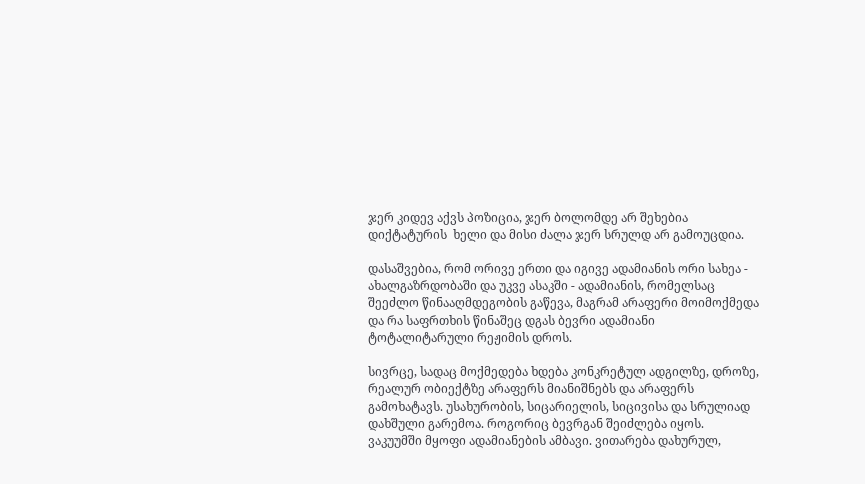ჯერ კიდევ აქვს პოზიცია, ჯერ ბოლომდე არ შეხებია დიქტატურის  ხელი და მისი ძალა ჯერ სრულდ არ გამოუცდია.

დასაშვებია, რომ ორივე ერთი და იგივე ადამიანის ორი სახეა - ახალგაზრდობაში და უკვე ასაკში - ადამიანის, რომელსაც შეეძლო წინააღმდეგობის გაწევა, მაგრამ არაფერი მოიმოქმედა და რა საფრთხის წინაშეც დგას ბევრი ადამიანი ტოტალიტარული რეჟიმის დროს.

სივრცე, სადაც მოქმედება ხდება კონკრეტულ ადგილზე, დროზე, რეალურ ობიექტზე არაფერს მიანიშნებს და არაფერს გამოხატავს. უსახურობის, სიცარიელის, სიცივისა და სრულიად დახშული გარემოა. როგორიც ბევრგან შეიძლება იყოს.  ვაკუუმში მყოფი ადამიანების ამბავი. ვითარება დახურულ,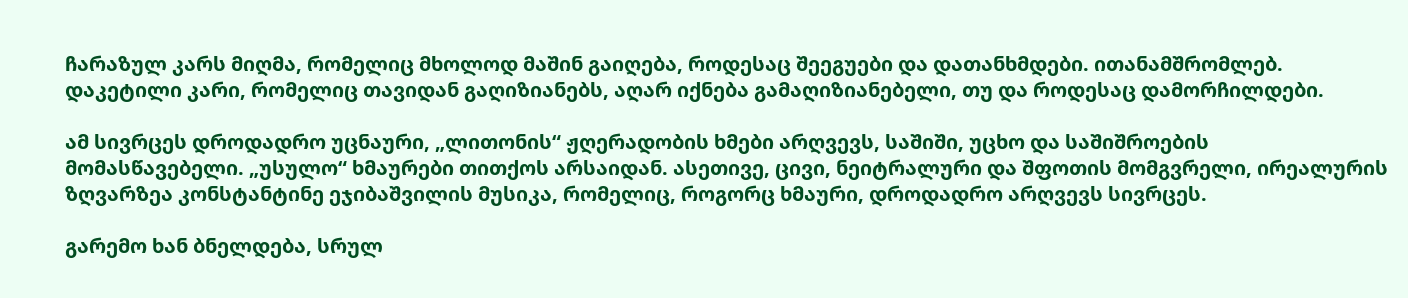ჩარაზულ კარს მიღმა, რომელიც მხოლოდ მაშინ გაიღება, როდესაც შეეგუები და დათანხმდები. ითანამშრომლებ. დაკეტილი კარი, რომელიც თავიდან გაღიზიანებს, აღარ იქნება გამაღიზიანებელი, თუ და როდესაც დამორჩილდები.

ამ სივრცეს დროდადრო უცნაური, „ლითონის“ ჟღერადობის ხმები არღვევს, საშიში, უცხო და საშიშროების მომასწავებელი. „უსულო“ ხმაურები თითქოს არსაიდან. ასეთივე, ცივი, ნეიტრალური და შფოთის მომგვრელი, ირეალურის ზღვარზეა კონსტანტინე ეჯიბაშვილის მუსიკა, რომელიც, როგორც ხმაური, დროდადრო არღვევს სივრცეს.

გარემო ხან ბნელდება, სრულ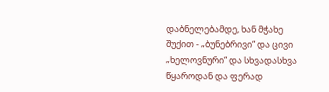დაბნელებამდე, ხან მჭახე შუქით - „ბუნებრივი“ და ცივი „ხელოვნური“ და სხვადასხვა წყაროდან და ფერად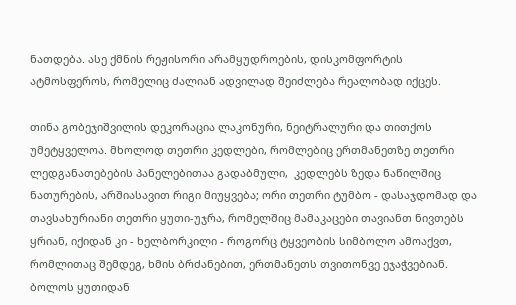ნათდება. ასე ქმნის რეჟისორი არამყუდროების, დისკომფორტის ატმოსფეროს, რომელიც ძალიან ადვილად შეიძლება რეალობად იქცეს.

თინა გობეჯიშვილის დეკორაცია ლაკონური, ნეიტრალური და თითქოს უმეტყველოა. მხოლოდ თეთრი კედლები, რომლებიც ერთმანეთზე თეთრი ლედგანათებების პანელებითაა გადაბმული,  კედლებს ზედა ნაწილშიც ნათურების, არშიასავით რიგი მიუყვება; ორი თეთრი ტუმბო - დასაჯდომად და თავსახურიანი თეთრი ყუთი-უჯრა, რომელშიც მამაკაცები თავიანთ ნივთებს ყრიან, იქიდან კი - ხელბორკილი - როგორც ტყვეობის სიმბოლო ამოაქვთ, რომლითაც შემდეგ, ხმის ბრძანებით, ერთმანეთს თვითონვე ეჯაჭვებიან. ბოლოს ყუთიდან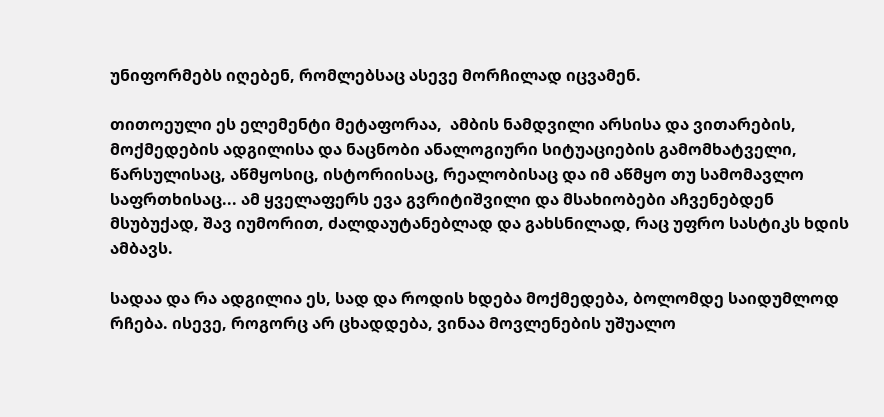უნიფორმებს იღებენ, რომლებსაც ასევე მორჩილად იცვამენ.

თითოეული ეს ელემენტი მეტაფორაა,  ამბის ნამდვილი არსისა და ვითარების, მოქმედების ადგილისა და ნაცნობი ანალოგიური სიტუაციების გამომხატველი, წარსულისაც, აწმყოსიც, ისტორიისაც, რეალობისაც და იმ აწმყო თუ სამომავლო საფრთხისაც... ამ ყველაფერს ევა გვრიტიშვილი და მსახიობები აჩვენებდენ მსუბუქად, შავ იუმორით, ძალდაუტანებლად და გახსნილად, რაც უფრო სასტიკს ხდის ამბავს.

სადაა და რა ადგილია ეს, სად და როდის ხდება მოქმედება, ბოლომდე საიდუმლოდ რჩება. ისევე, როგორც არ ცხადდება, ვინაა მოვლენების უშუალო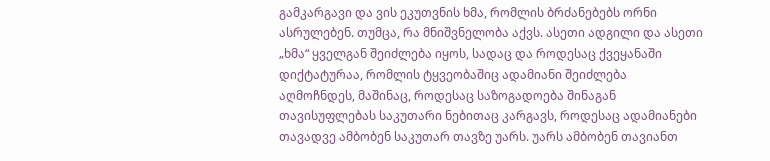გამკარგავი და ვის ეკუთვნის ხმა, რომლის ბრძანებებს ორნი ასრულებენ. თუმცა, რა მნიშვნელობა აქვს. ასეთი ადგილი და ასეთი „ხმა“ ყველგან შეიძლება იყოს, სადაც და როდესაც ქვეყანაში დიქტატურაა, რომლის ტყვეობაშიც ადამიანი შეიძლება აღმოჩნდეს, მაშინაც, როდესაც საზოგადოება შინაგან თავისუფლებას საკუთარი ნებითაც კარგავს, როდესაც ადამიანები თავადვე ამბობენ საკუთარ თავზე უარს. უარს ამბობენ თავიანთ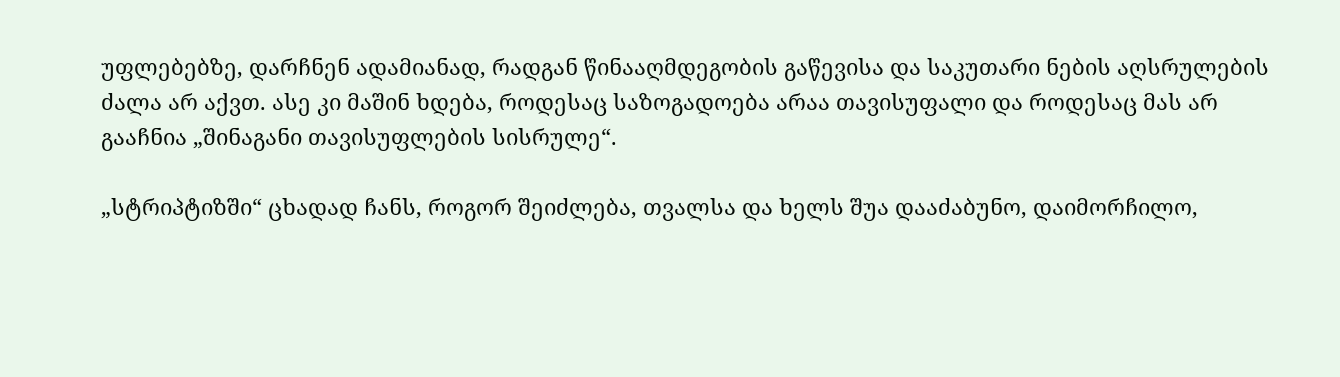უფლებებზე, დარჩნენ ადამიანად, რადგან წინააღმდეგობის გაწევისა და საკუთარი ნების აღსრულების ძალა არ აქვთ. ასე კი მაშინ ხდება, როდესაც საზოგადოება არაა თავისუფალი და როდესაც მას არ გააჩნია „შინაგანი თავისუფლების სისრულე“.

„სტრიპტიზში“ ცხადად ჩანს, როგორ შეიძლება, თვალსა და ხელს შუა დააძაბუნო, დაიმორჩილო,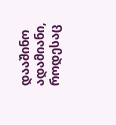დააშინო ადამიანი, როდესაც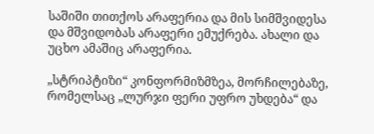საშიში თითქოს არაფერია და მის სიმშვიდესა და მშვიდობას არაფერი ემუქრება. ახალი და უცხო ამაშიც არაფერია.

„სტრიპტიზი“ კონფორმიზმზეა, მორჩილებაზე, რომელსაც „ლურჯი ფერი უფრო უხდება“ და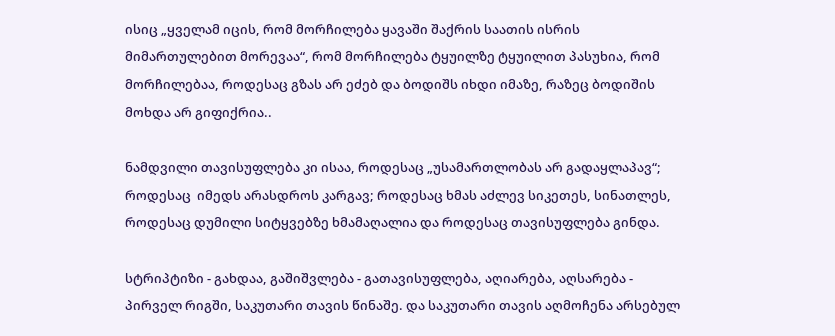ისიც „ყველამ იცის, რომ მორჩილება ყავაში შაქრის საათის ისრის მიმართულებით მორევაა“, რომ მორჩილება ტყუილზე ტყუილით პასუხია, რომ მორჩილებაა, როდესაც გზას არ ეძებ და ბოდიშს იხდი იმაზე, რაზეც ბოდიშის მოხდა არ გიფიქრია..

ნამდვილი თავისუფლება კი ისაა, როდესაც „უსამართლობას არ გადაყლაპავ“; როდესაც  იმედს არასდროს კარგავ; როდესაც ხმას აძლევ სიკეთეს, სინათლეს, როდესაც დუმილი სიტყვებზე ხმამაღალია და როდესაც თავისუფლება გინდა.

სტრიპტიზი - გახდაა, გაშიშვლება - გათავისუფლება, აღიარება, აღსარება - პირველ რიგში, საკუთარი თავის წინაშე. და საკუთარი თავის აღმოჩენა არსებულ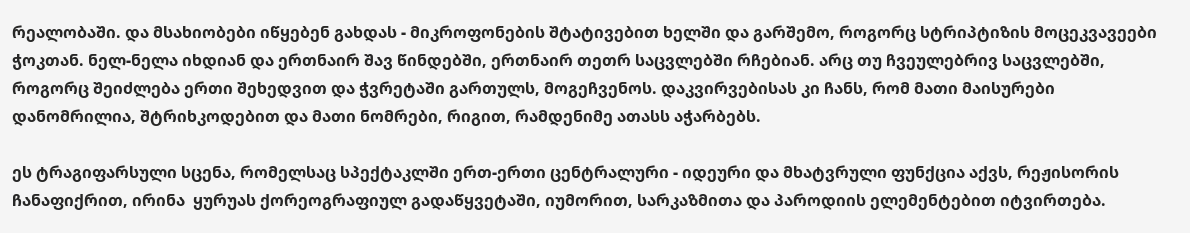რეალობაში. და მსახიობები იწყებენ გახდას - მიკროფონების შტატივებით ხელში და გარშემო, როგორც სტრიპტიზის მოცეკვავეები ჭოკთან. ნელ-ნელა იხდიან და ერთნაირ შავ წინდებში, ერთნაირ თეთრ საცვლებში რჩებიან. არც თუ ჩვეულებრივ საცვლებში, როგორც შეიძლება ერთი შეხედვით და ჭვრეტაში გართულს, მოგეჩვენოს. დაკვირვებისას კი ჩანს, რომ მათი მაისურები დანომრილია, შტრიხკოდებით და მათი ნომრები, რიგით, რამდენიმე ათასს აჭარბებს.

ეს ტრაგიფარსული სცენა, რომელსაც სპექტაკლში ერთ-ერთი ცენტრალური - იდეური და მხატვრული ფუნქცია აქვს, რეჟისორის ჩანაფიქრით, ირინა  ყურუას ქორეოგრაფიულ გადაწყვეტაში, იუმორით, სარკაზმითა და პაროდიის ელემენტებით იტვირთება.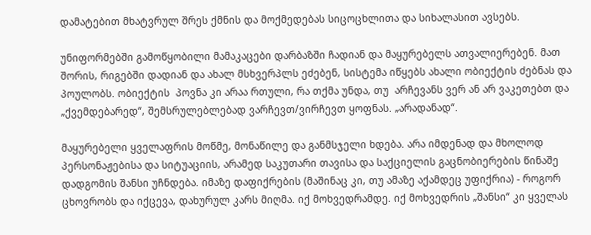დამატებით მხატვრულ შრეს ქმნის და მოქმედებას სიცოცხლითა და სიხალასით ავსებს.

უნიფორმებში გამოწყობილი მამაკაცები დარბაზში ჩადიან და მაყურებელს ათვალიერებენ. მათ შორის, რიგებში დადიან და ახალ მსხვერპლს ეძებენ, სისტემა იწყებს ახალი ობიექტის ძებნას და პოულობს. ობიექტის  პოვნა კი არაა რთული, რა თქმა უნდა, თუ  არჩევანს ვერ ან არ ვაკეთებთ და „ქვემდებარედ“, შემსრულებლებად ვარჩევთ/ვირჩევთ ყოფნას. „არადანად“.

მაყურებელი ყველაფრის მოწმე, მონაწილე და განმსჯელი ხდება. არა იმდენად და მხოლოდ პერსონაჟებისა და სიტუაციის, არამედ საკუთარი თავისა და საქციელის გაცნობიერების წინაშე დადგომის შანსი უჩნდება. იმაზე დაფიქრების (მაშინაც კი, თუ ამაზე აქამდეც უფიქრია) - როგორ ცხოვრობს და იქცევა, დახურულ კარს მიღმა. იქ მოხვედრამდე. იქ მოხვედრის „შანსი“ კი ყველას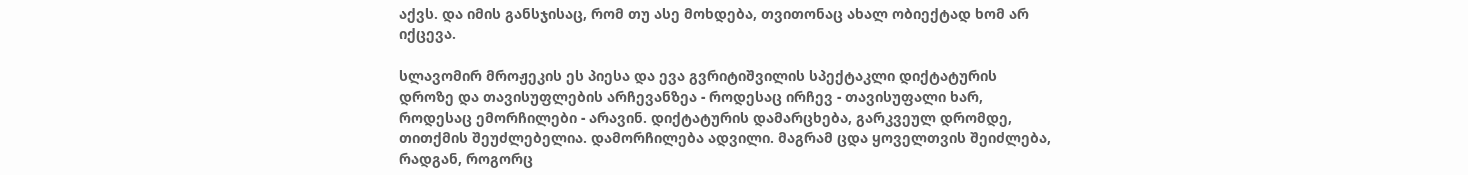აქვს. და იმის განსჯისაც, რომ თუ ასე მოხდება, თვითონაც ახალ ობიექტად ხომ არ იქცევა.

სლავომირ მროჟეკის ეს პიესა და ევა გვრიტიშვილის სპექტაკლი დიქტატურის დროზე და თავისუფლების არჩევანზეა - როდესაც ირჩევ - თავისუფალი ხარ, როდესაც ემორჩილები - არავინ. დიქტატურის დამარცხება, გარკვეულ დრომდე,  თითქმის შეუძლებელია. დამორჩილება ადვილი. მაგრამ ცდა ყოველთვის შეიძლება, რადგან, როგორც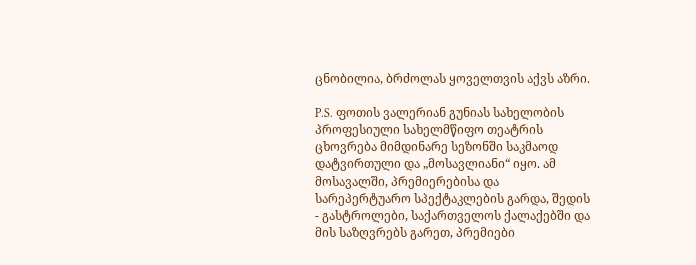ცნობილია, ბრძოლას ყოველთვის აქვს აზრი.

P.S. ფოთის ვალერიან გუნიას სახელობის პროფესიული სახელმწიფო თეატრის ცხოვრება მიმდინარე სეზონში საკმაოდ დატვირთული და „მოსავლიანი“ იყო. ამ მოსავალში, პრემიერებისა და სარეპერტუარო სპექტაკლების გარდა, შედის - გასტროლები, საქართველოს ქალაქებში და მის საზღვრებს გარეთ, პრემიები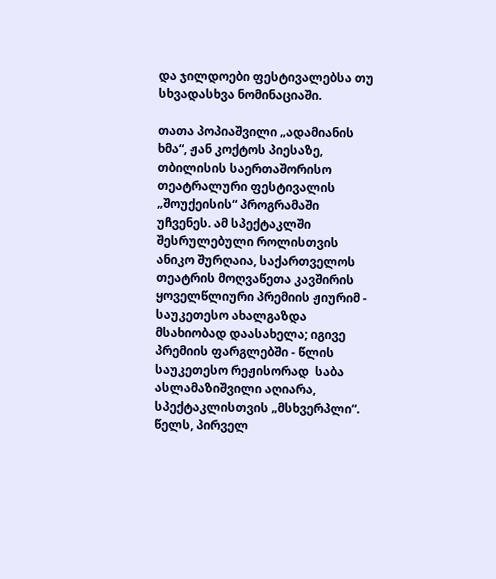და ჯილდოები ფესტივალებსა თუ სხვადასხვა ნომინაციაში.

თათა პოპიაშვილი „ადამიანის ხმა“, ჟან კოქტოს პიესაზე, თბილისის საერთაშორისო თეატრალური ფესტივალის „შოუქეისის“ პროგრამაში უჩვენეს. ამ სპექტაკლში შესრულებული როლისთვის ანიკო შურღაია, საქართველოს თეატრის მოღვაწეთა კავშირის ყოველწლიური პრემიის ჟიურიმ - საუკეთესო ახალგაზდა მსახიობად დაასახელა; იგივე პრემიის ფარგლებში - წლის საუკეთესო რეჟისორად  საბა ასლამაზიშვილი აღიარა,   სპექტაკლისთვის „მსხვერპლი“. წელს, პირველ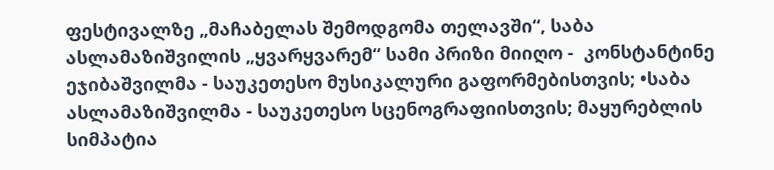ფესტივალზე „მაჩაბელას შემოდგომა თელავში“, საბა ასლამაზიშვილის „ყვარყვარემ“ სამი პრიზი მიიღო -  კონსტანტინე ეჯიბაშვილმა - საუკეთესო მუსიკალური გაფორმებისთვის; •საბა ასლამაზიშვილმა - საუკეთესო სცენოგრაფიისთვის; მაყურებლის სიმპატია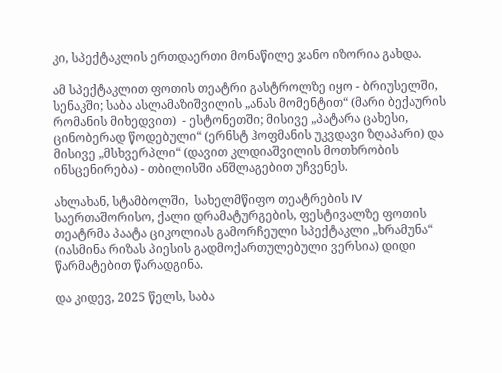კი, სპექტაკლის ერთდაერთი მონაწილე ჯანო იზორია გახდა.

ამ სპექტაკლით ფოთის თეატრი გასტროლზე იყო - ბრიუსელში, სენაკში; საბა ასლამაზიშვილის „ანას მომენტით“ (მარი ბექაურის რომანის მიხედვით)  - ესტონეთში; მისივე „პატარა ცახესი, ცინობერად წოდებული“ (ერნსტ ჰოფმანის უკვდავი ზღაპარი) და მისივე „მსხვერპლი“ (დავით კლდიაშვილის მოთხრობის ინსცენირება) - თბილისში ანშლაგებით უჩვენეს.

ახლახან, სტამბოლში,  სახელმწიფო თეატრების IV საერთაშორისო, ქალი დრამატურგების, ფესტივალზე ფოთის თეატრმა პაატა ციკოლიას გამორჩეული სპექტაკლი „ხრამუნა“ (იასმინა რიზას პიესის გადმოქართულებული ვერსია) დიდი წარმატებით წარადგინა.

და კიდევ, 2025 წელს, საბა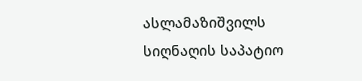ასლამაზიშვილს სიღნაღის საპატიო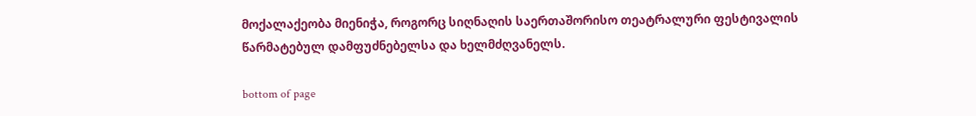მოქალაქეობა მიენიჭა, როგორც სიღნაღის საერთაშორისო თეატრალური ფესტივალის წარმატებულ დამფუძნებელსა და ხელმძღვანელს.

bottom of page